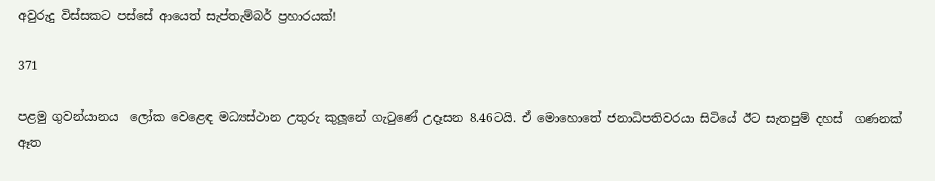අවුරුදු විස්සකට පස්සේ ආයෙත් සැප්තැම්බර් ප්‍රහාරයක්!

371

පළමු ගුවන්යානය  ලෝක වෙළෙඳ මධ්‍යස්ථාන උතුරු කුලූනේ ගැටුණේ උදෑසන 8.46ටයි. ඒ මොහොතේ ජනාධිපතිවරයා සිටියේ ඊට සැතපුම් දහස්  ගණනක් ඈත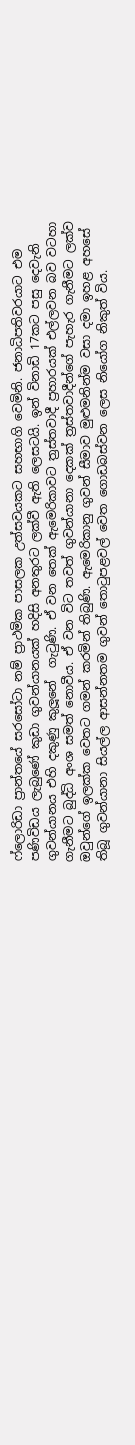ෆ්ලොරිඩා ප්‍රාන්තයේ සරසෝටා නම් ප්‍රාථමික පාසලක උත්සවයකට සහභාගි වෙමිනි. ජනාධිපතිවරයාට එම පණිවිඩය ලැබුණේ කුඩා ගුවන්යානයක් හදිසි අනතුරට ලක්වී ඇති ලෙසටයි. ඉන් විනාඩි 17කට පසු දෙවැනි ගුවන්යානය එහි දකුණු කුලූනේ  ගැටුණි. ඒ වන තෙක් ඇමෙරිකාවට ත්‍රස්තවාදී ප්‍රහාරයක් එල්ලවන බව වටහා ගැනීමට බුද්ධි අංශ සමත් නොවීය. ඒ වන විට තවත් ගුවන්යානා දෙකක් ත්‍රස්තවාදීන්ගේ පැහැර ගැනීමට ලක්ව ඔවුන්ගේ ඉලක්ක වෙතට ගමන් කරමින් තිබුණි. ඇමෙරිකානු ගුවන් සීමාව මුළුමනින්ම වසා දමා ඉහළ අහසේ තිබූ ගුවන්යානා සියල්ල ආසන්නතම ගුවන් තොටුපළවල් වෙත ගොඩබස්වන ලෙස නියෝග නිකුත් විය.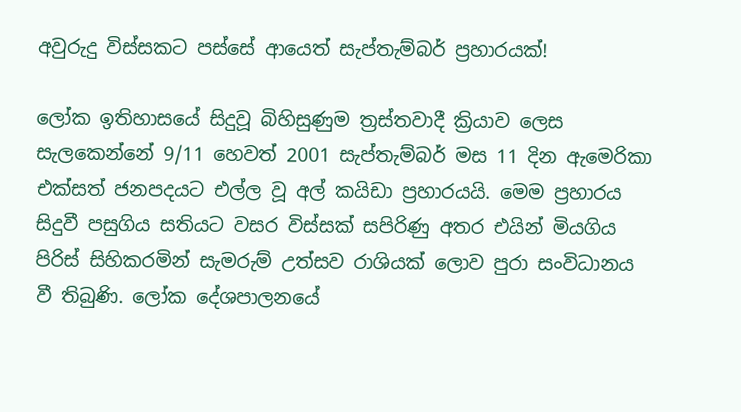අවුරුදු විස්සකට පස්සේ ආයෙත් සැප්තැම්බර් ප්‍රහාරයක්!

ලෝක ඉතිහාසයේ සිදුවූ බිහිසුණුම ත්‍රස්තවාදී ක්‍රියාව ලෙස සැලකෙන්නේ 9/11 හෙවත් 2001 සැප්තැම්බර් මස 11 දින ඇමෙරිකා එක්සත් ජනපදයට එල්ල වූ අල් කයිඩා ප්‍රහාරයයි. මෙම ප්‍රහාරය සිදුවී පසුගිය සතියට වසර විස්සක් සපිරිණු අතර එයින් මියගිය පිරිස් සිහිකරමින් සැමරුම් උත්සව රාශියක් ලොව පුරා සංවිධානය වී තිබුණි. ලෝක දේශපාලනයේ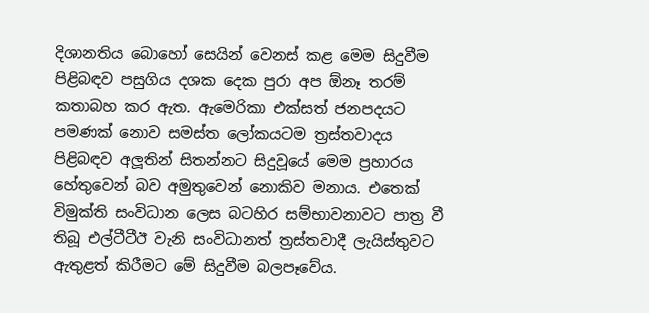දිශානතිය බොහෝ සෙයින් වෙනස් කළ මෙම සිදුවීම පිළිබඳව පසුගිය දශක දෙක පුරා අප ඕනෑ තරම් කතාබහ කර ඇත. ඇමෙරිකා එක්සත් ජනපදයට පමණක් නොව සමස්ත ලෝකයටම ත්‍රස්තවාදය පිළිබඳව අලූතින් සිතන්නට සිදුවූයේ මෙම ප්‍රහාරය හේතුවෙන් බව අමුතුවෙන් නොකිව මනාය. එතෙක් විමුක්ති සංවිධාන ලෙස බටහිර සම්භාවනාවට පාත්‍ර වී තිබූ එල්ටීටීඊ වැනි සංවිධානත් ත්‍රස්තවාදී ලැයිස්තුවට ඇතුළත් කිරීමට මේ සිදුවීම බලපෑවේය.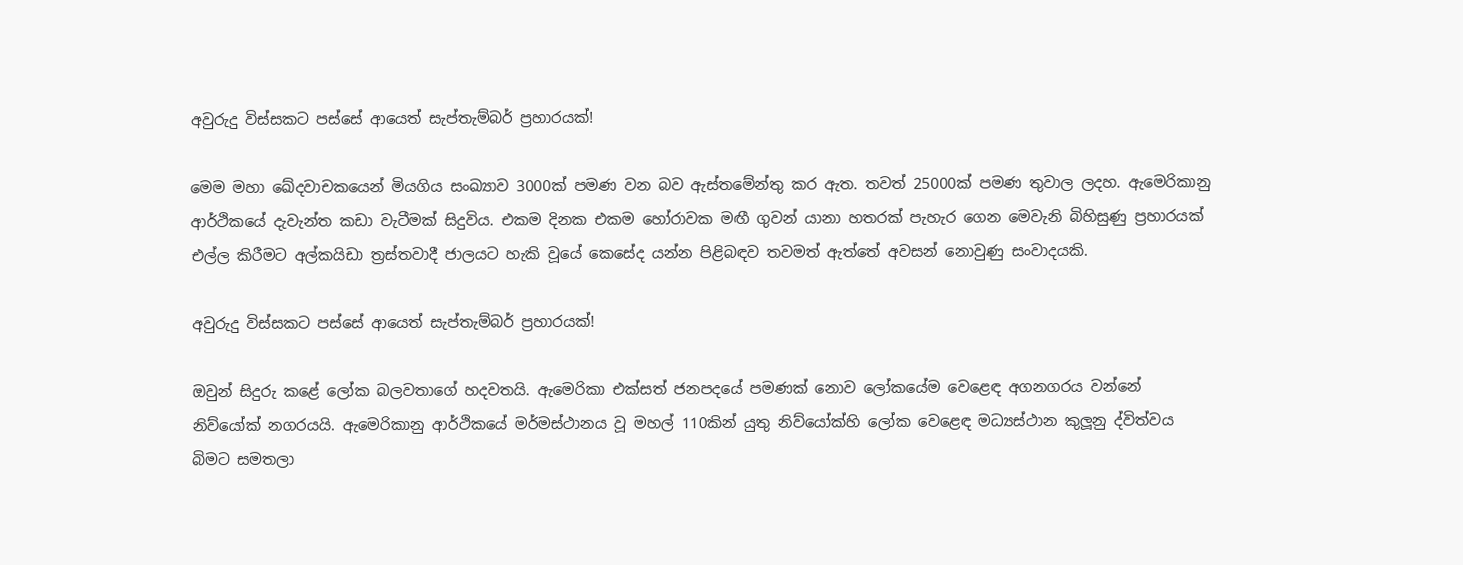අවුරුදු විස්සකට පස්සේ ආයෙත් සැප්තැම්බර් ප්‍රහාරයක්!

මෙම මහා ඛේදවාචකයෙන් මියගිය සංඛ්‍යාව 3000ක් පමණ වන බව ඇස්තමේන්තු කර ඇත. තවත් 25000ක් පමණ තුවාල ලදහ. ඇමෙරිකානු ආර්ථිකයේ දැවැන්ත කඩා වැටීමක් සිදුවිය. එකම දිනක එකම හෝරාවක මඟී ගුවන් යානා හතරක් පැහැර ගෙන මෙවැනි බිහිසුණු ප්‍රහාරයක් එල්ල කිරීමට අල්කයිඩා ත්‍රස්තවාදී ජාලයට හැකි වූයේ කෙසේද යන්න පිළිබඳව තවමත් ඇත්තේ අවසන් නොවුණු සංවාදයකි.

අවුරුදු විස්සකට පස්සේ ආයෙත් සැප්තැම්බර් ප්‍රහාරයක්!

ඔවුන් සිදුරු කළේ ලෝක බලවතාගේ හදවතයි. ඇමෙරිකා එක්සත් ජනපදයේ පමණක් නොව ලෝකයේම වෙළෙඳ අගනගරය වන්නේ නිව්යෝක් නගරයයි. ඇමෙරිකානු ආර්ථිකයේ මර්මස්ථානය වූ මහල් 110කින් යුතු නිව්යෝක්හි ලෝක වෙළෙඳ මධ්‍යස්ථාන කුලූනු ද්විත්වය බිමට සමතලා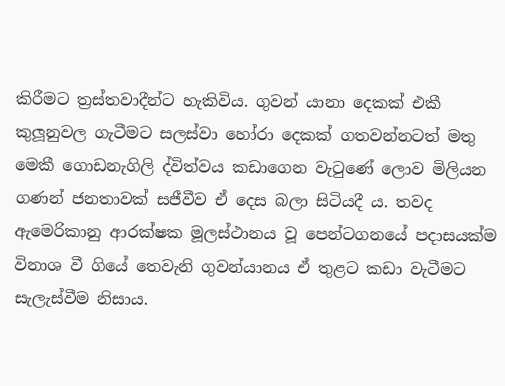කිරීමට ත්‍රස්තවාදීන්ට හැකිවිය. ගුවන් යානා දෙකක් එකී කුලූනුවල ගැටීමට සලස්වා හෝරා දෙකක් ගතවන්නටත් මතු මෙකී ගොඩනැගිලි ද්විත්වය කඩාගෙන වැටුණේ ලොව මිලියන ගණන් ජනතාවක් සජීවීව ඒ දෙස බලා සිටියදී ය. තවද ඇමෙරිකානු ආරක්ෂක මූලස්ථානය වූ පෙන්ටගනයේ පදාසයක්ම විනාශ වී ගියේ තෙවැනි ගුවන්යානය ඒ තුළට කඩා වැටීමට සැලැස්වීම නිසාය.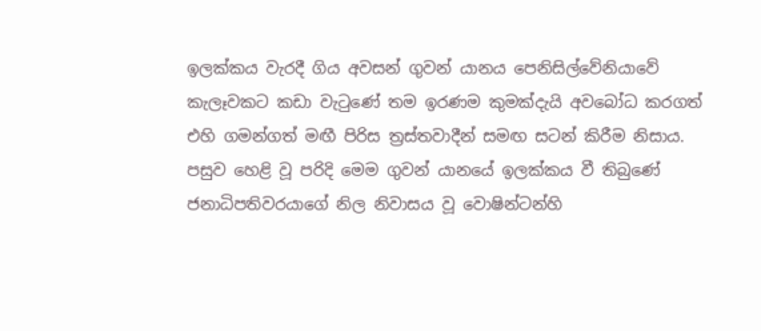ඉලක්කය වැරදී ගිය අවසන් ගුවන් යානය පෙනිසිල්වේනියාවේ කැලෑවකට කඩා වැටුණේ තම ඉරණම කුමක්දැයි අවබෝධ කරගත් එහි ගමන්ගත් මඟී පිරිස ත්‍රස්තවාදීන් සමඟ සටන් කිරීම නිසාය. පසුව හෙළි වූ පරිදි මෙම ගුවන් යානයේ ඉලක්කය වී තිබුණේ ජනාධිපතිවරයාගේ නිල නිවාසය වූ වොෂින්ටන්හි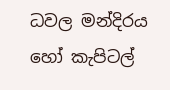ධවල මන්දිරය හෝ කැපිටල්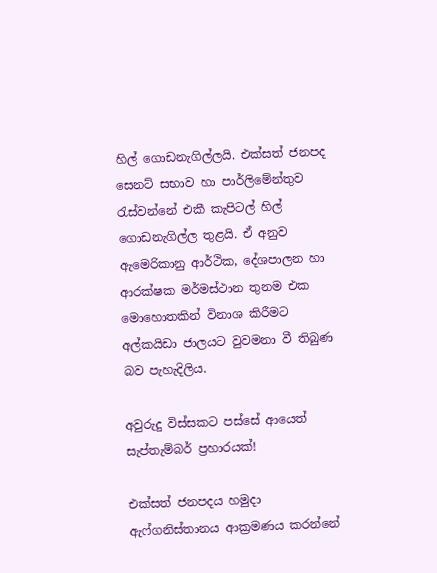හිල් ගොඩනැගිල්ලයි. එක්සත් ජනපද සෙනට් සභාව හා පාර්ලිමේන්තුව රැස්වන්නේ එකී කැපිටල් හිල් ගොඩනැගිල්ල තුළයි. ඒ අනුව ඇමෙරිකානු ආර්ථික, දේශපාලන හා ආරක්ෂක මර්මස්ථාන තුනම එක මොහොතකින් විනාශ කිරීමට අල්කයිඩා ජාලයට වුවමනා වී තිබුණ බව පැහැදිලිය.

අවුරුදු විස්සකට පස්සේ ආයෙත් සැප්තැම්බර් ප්‍රහාරයක්!

එක්සත් ජනපදය හමුදා ඇෆ්ගනිස්තානය ආක්‍රමණය කරන්නේ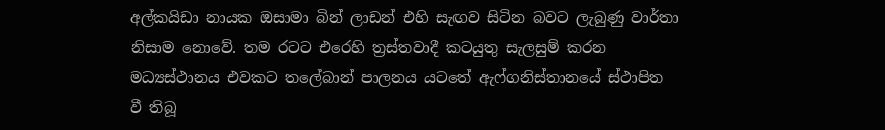අල්කයිඩා නායක ඔසාමා බින් ලාඩන් එහි සැඟව සිටින බවට ලැබුණු වාර්තා නිසාම නොවේ. තම රටට එරෙහි ත්‍රස්තවාදී කටයුතු සැලසුම් කරන මධ්‍යස්ථානය එවකට තලේබාන් පාලනය යටතේ ඇෆ්ගනිස්තානයේ ස්ථාපිත වී තිබූ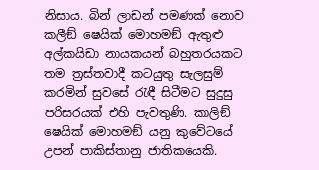නිසාය. බින් ලාඩන් පමණක් නොව කලීඞ් ෂෙයික් මොහමඞ් ඇතුළු අල්කයිඩා නායකයන් බහුතරයකට තම ත්‍රස්තවාදී කටයුතු සැලසුම් කරමින් සුවසේ රැඳී සිටීමට සුදුසු පරිසරයක් එහි පැවතුණි. කාලිඞ් ෂෙයික් මොහමඞ් යනු කුවේටයේ උපන් පාකිස්තානු ජාතිකයෙකි.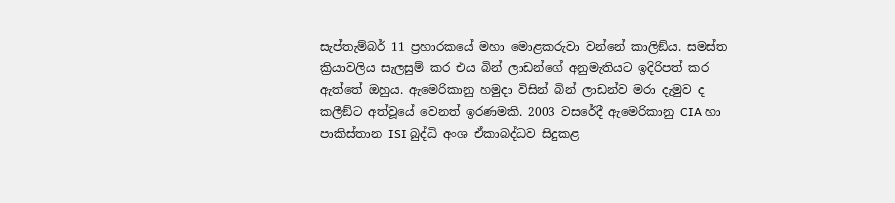සැප්තැම්බර් 11 ප්‍රහාරකයේ මහා මොළකරුවා වන්නේ කාලිඞ්ය. සමස්ත ක්‍රියාවලිය සැලසුම් කර එය බින් ලාඩන්ගේ අනුමැතියට ඉදිරිපත් කර ඇත්තේ ඔහුය. ඇමෙරිකානු හමුදා විසින් බින් ලාඩන්ව මරා දැමුව ද කලීඞ්ට අත්වූයේ වෙනත් ඉරණමකි. 2003 වසරේදී ඇමෙරිකානු CIA හා පාකිස්තාන ISI බුද්ධි අංශ ඒකාබද්ධව සිදුකළ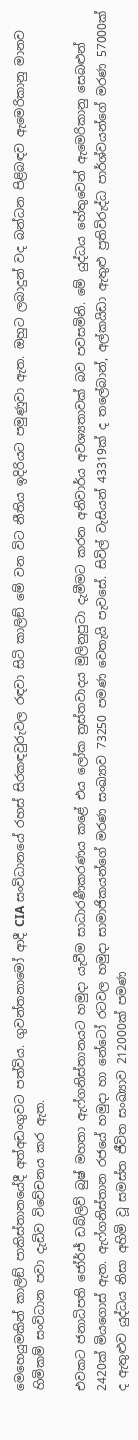මෙහෙයුමකින් කාලිඞ් පාකිස්තානයේදී අත්අඩංගුවට පත්විය. ගුවන්තනාමෝ ආදී CIA සංවිධානයේ රහස් සිරකඳවුරුවල රඳවා සිටි කාලිඞ් මේ වන විට නීතිය ඉදිරියට පමුණුවා ඇත. ඔහුට ලබාදුන් වද බන්ධන පිළිබඳව ඇමෙරිකානු මානව හිමිකම් සංවිධාන පවා දැඩිව විවේචනය කර ඇත.

එවකට ජනාධිපති ජෝර්ජ් ඩබ්ලිව් බුෂ් මහතා ඇෆ්ගනිස්තානයට හමුදා යැවීම සාධාරණීකරණය කළේ එය ලෝක ත්‍රස්තවාදය මුලිනුපුටා දැමීමට කරන අනිවාර්ය අවශ්‍යතාවක් බව පවසමිනි. මේ යුද්ධය හේතුවෙන් ඇමෙරිකානු සෙබළුන් 2420ක් මියගොස් ඇත. ඇෆ්ගනිස්තාන රජයේ හමුදා හා නේටෝ රටවල හමුදා සාමාජිකයන්ගේ මරණ සංඛ්‍යාව 73250 පමණ වෙතැයි පැවසේ. සිවිල් වැසියන් 43319ක් ද තලේබාන්, අල්කයිඩා ඇතුළු ප්‍රතිවිරුද්ධ පාර්ශ්වයන්ගේ මරණ 57000ක් ද ඇතුළුව යුද්ධය නිසා අහිමි වූ සමස්ත ජීවිත සංඛ්‍යාව 212000ක් පමණ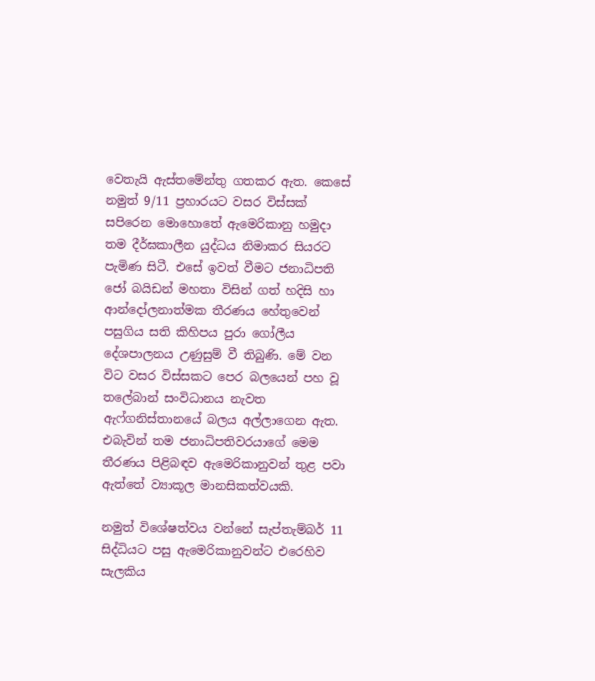වෙතැයි ඇස්තමේන්තු ගතකර ඇත. කෙසේ නමුත් 9/11 ප්‍රහාරයට වසර විස්සක් සපිරෙන මොහොතේ ඇමෙරිකානු හමුදා තම දීර්ඝකාලීන යුද්ධය නිමාකර සියරට පැමිණ සිටී. එසේ ඉවත් වීමට ජනාධිපති ජෝ බයිඩන් මහතා විසින් ගත් හදිසි හා ආන්දෝලනාත්මක තීරණය හේතුවෙන් පසුගිය සති කිහිපය පුරා ගෝලීය දේශපාලනය උණුසුම් වී තිබුණි. මේ වන විට වසර විස්සකට පෙර බලයෙන් පහ වූ තලේබාන් සංවිධානය නැවත ඇෆ්ගනිස්තානයේ බලය අල්ලාගෙන ඇත. එබැවින් තම ජනාධිපතිවරයාගේ මෙම තීරණය පිළිබඳව ඇමෙරිකානුවන් තුළ පවා ඇත්තේ ව්‍යාකූල මානසිකත්වයකි.

නමුත් විශේෂත්වය වන්නේ සැප්තැම්බර් 11 සිද්ධියට පසු ඇමෙරිකානුවන්ට එරෙහිව සැලකිය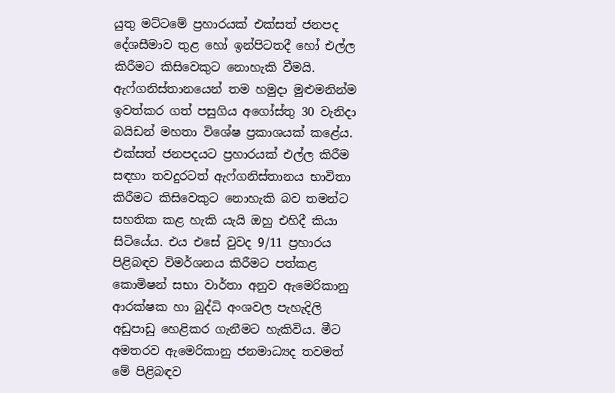යුතු මට්ටමේ ප්‍රහාරයක් එක්සත් ජනපද දේශසීමාව තුළ හෝ ඉන්පිටතදී හෝ එල්ල කිරීමට කිසිවෙකුට නොහැකි වීමයි. ඇෆ්ගනිස්තානයෙන් තම හමුදා මුළුමනින්ම ඉවත්කර ගත් පසුගිය අගෝස්තු 30 වැනිදා බයිඩන් මහතා විශේෂ ප්‍රකාශයක් කළේය. එක්සත් ජනපදයට ප්‍රහාරයක් එල්ල කිරීම සඳහා තවදුරටත් ඇෆ්ගනිස්තානය භාවිතා කිරීමට කිසිවෙකුට නොහැකි බව තමන්ට සහතික කළ හැකි යැයි ඔහු එහිදී කියා සිටියේය. එය එසේ වුවද 9/11 ප්‍රහාරය පිළිබඳව විමර්ශනය කිරීමට පත්කළ කොමිෂන් සභා වාර්තා අනුව ඇමෙරිකානු ආරක්ෂක හා බුද්ධි අංශවල පැහැදිලි අඩුපාඩු හෙළිකර ගැනීමට හැකිවිය. මීට අමතරව ඇමෙරිකානු ජනමාධ්‍යද තවමත් මේ පිළිබඳව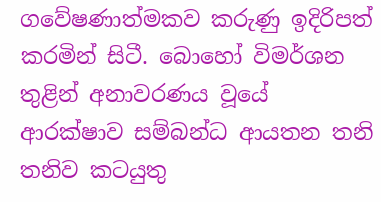ගවේෂණාත්මකව කරුණු ඉදිරිපත් කරමින් සිටී. බොහෝ විමර්ශන තුළින් අනාවරණය වූයේ ආරක්ෂාව සම්බන්ධ ආයතන තනි තනිව කටයුතු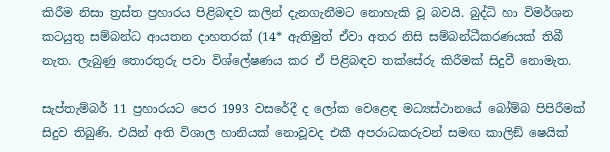කිරීම නිසා ත්‍රස්ත ප්‍රහාරය පිළිබඳව කලින් දැනගැනීමට නොහැකි වූ බවයි. බුද්ධි හා විමර්ශන කටයුතු සම්බන්ධ ආයතන දාහතරක් (14* ඇතිමුත් ඒවා අතර නිසි සම්බන්ධීකරණයක් තිබී නැත. ලැබුණු තොරතුරු පවා විශ්ලේෂණය කර ඒ පිළිබඳව තක්සේරු කිරීමක් සිදුවී නොමැත.

සැප්තැම්බර් 11 ප්‍රහාරයට පෙර 1993 වසරේදී ද ලෝක වෙළෙඳ මධ්‍යස්ථානයේ බෝම්බ පිපිරීමක් සිදුව තිබුණි. එයින් අති විශාල හානියක් නොවූවද එකී අපරාධකරුවන් සමඟ කාලිඞ් ෂෙයික්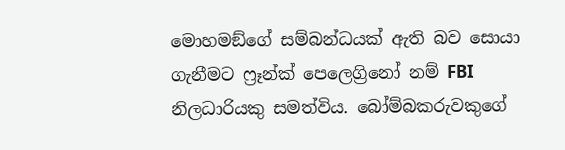මොහමඞ්ගේ සම්බන්ධයක් ඇති බව සොයා ගැනීමට ෆ්‍රෑන්ක් පෙලෙග්‍රිනෝ නම් FBI නිලධාරියකු සමත්විය. බෝම්බකරුවකුගේ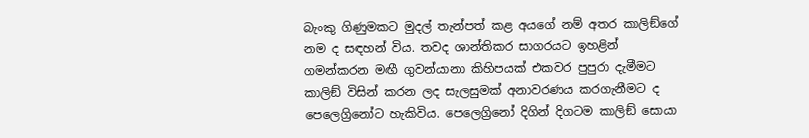බැංකු ගිණුමකට මුදල් තැන්පත් කළ අයගේ නම් අතර කාලිඞ්ගේ නම ද සඳහන් විය. තවද ශාන්තිකර සාගරයට ඉහළින් ගමන්කරන මඟී ගුවන්යානා කිහිපයක් එකවර පුපුරා දැමීමට කාලිඞ් විසින් කරන ලද සැලසුමක් අනාවරණය කරගැනීමට ද පෙලෙග්‍රිනෝට හැකිවිය. පෙලෙග්‍රිනෝ දිගින් දිගටම කාලිඞ් සොයා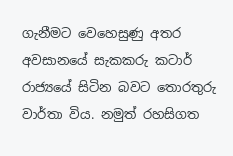ගැනීමට වෙහෙසුණු අතර අවසානයේ සැකකරු කටාර් රාජ්‍යයේ සිටින බවට තොරතුරු වාර්තා විය. නමුත් රහසිගත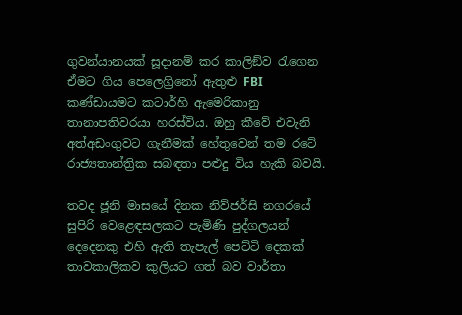ගුවන්යානයක් සූදානම් කර කාලිඞ්ව රැගෙන ඒමට ගිය පෙලෙග්‍රිනෝ ඇතුළු FBI කණ්ඩායමට කටාර්හි ඇමෙරිකානු තානාපතිවරයා හරස්විය. ඔහු කීවේ එවැනි අත්අඩංගුවට ගැනීමක් හේතුවෙන් තම රටේ රාජ්‍යතාන්ත්‍රික සබඳතා පළුදු විය හැකි බවයි.

තවද ජූනි මාසයේ දිනක නිව්ජර්සි නගරයේ සුපිරි වෙළෙඳසලකට පැමිණි පුද්ගලයන් දෙදෙනකු එහි ඇති තැපැල් පෙට්ටි දෙකක් තාවකාලිකව කුලියට ගත් බව වාර්තා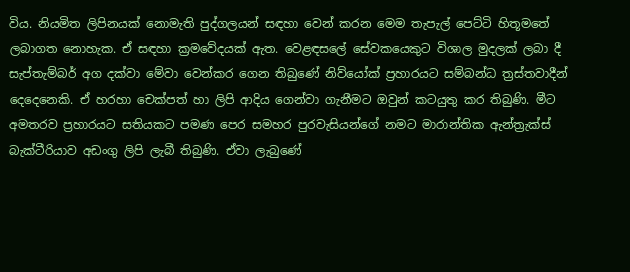විය. නියමිත ලිපිනයක් නොමැති පුද්ගලයන් සඳහා වෙන් කරන මෙම තැපැල් පෙට්ටි හිතූමතේ ලබාගත නොහැක. ඒ සඳහා ක්‍රමවේදයක් ඇත. වෙළඳසලේ සේවකයෙකුට විශාල මුදලක් ලබා දී සැප්තැම්බර් අග දක්වා මේවා වෙන්කර ගෙන තිබුණේ නිව්යෝක් ප්‍රහාරයට සම්බන්ධ ත්‍රස්තවාදීන් දෙදෙනෙකි. ඒ හරහා චෙක්පත් හා ලිපි ආදිය ගෙන්වා ගැනීමට ඔවුන් කටයුතු කර තිබුණි. මීට අමතරව ප්‍රහාරයට සතියකට පමණ පෙර සමහර පුරවැසියන්ගේ නමට මාරාන්තික ඇන්ත්‍රැක්ස් බැක්ටීරියාව අඩංගු ලිපි ලැබී තිබුණි. ඒවා ලැබුණේ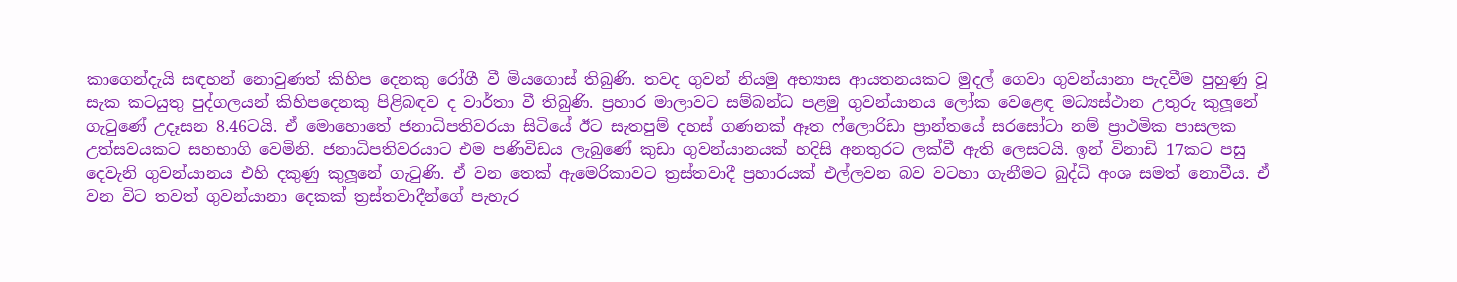කාගෙන්දැයි සඳහන් නොවුණත් කිහිප දෙනකු රෝගී වී මියගොස් තිබුණි. තවද ගුවන් නියමු අභ්‍යාස ආයතනයකට මුදල් ගෙවා ගුවන්යානා පැදවීම පුහුණු වූ සැක කටයුතු පුද්ගලයන් කිහිපදෙනකු පිළිබඳව ද වාර්තා වී තිබුණි. ප්‍රහාර මාලාවට සම්බන්ධ පළමු ගුවන්යානය ලෝක වෙළෙඳ මධ්‍යස්ථාන උතුරු කුලූනේ ගැටුණේ උදෑසන 8.46ටයි. ඒ මොහොතේ ජනාධිපතිවරයා සිටියේ ඊට සැතපුම් දහස් ගණනක් ඈත ෆ්ලොරිඩා ප්‍රාන්තයේ සරසෝටා නම් ප්‍රාථමික පාසලක උත්සවයකට සහභාගි වෙමිනි. ජනාධිපතිවරයාට එම පණිවිඩය ලැබුණේ කුඩා ගුවන්යානයක් හදිසි අනතුරට ලක්වී ඇති ලෙසටයි. ඉන් විනාඩි 17කට පසු දෙවැනි ගුවන්යානය එහි දකුණු කුලූනේ ගැටුණි. ඒ වන තෙක් ඇමෙරිකාවට ත්‍රස්තවාදී ප්‍රහාරයක් එල්ලවන බව වටහා ගැනීමට බුද්ධි අංශ සමත් නොවීය. ඒ වන විට තවත් ගුවන්යානා දෙකක් ත්‍රස්තවාදීන්ගේ පැහැර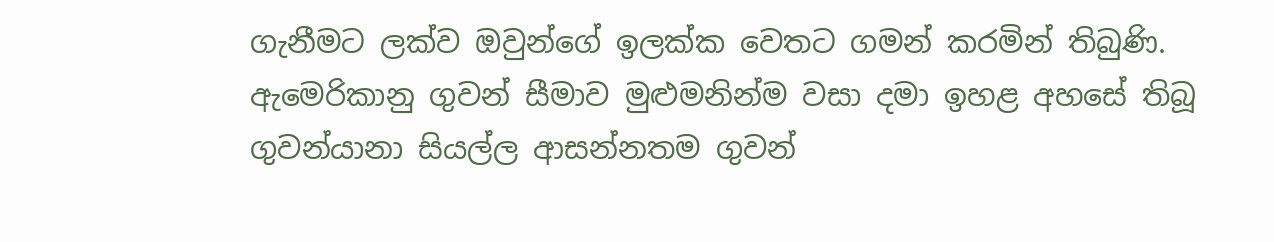ගැනීමට ලක්ව ඔවුන්ගේ ඉලක්ක වෙතට ගමන් කරමින් තිබුණි. ඇමෙරිකානු ගුවන් සීමාව මුළුමනින්ම වසා දමා ඉහළ අහසේ තිබූ ගුවන්යානා සියල්ල ආසන්නතම ගුවන්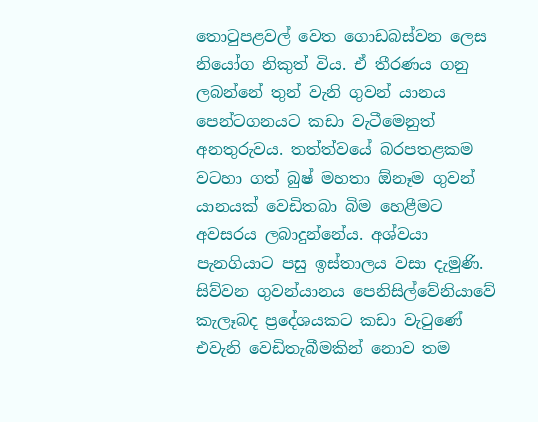තොටුපළවල් වෙත ගොඩබස්වන ලෙස නියෝග නිකුත් විය. ඒ තීරණය ගනු ලබන්නේ තුන් වැනි ගුවන් යානය පෙන්ටගනයට කඩා වැටීමෙනුත් අනතුරුවය. තත්ත්වයේ බරපතළකම වටහා ගත් බුෂ් මහතා ඕනෑම ගුවන් යානයක් වෙඩිතබා බිම හෙළීමට අවසරය ලබාදුන්නේය. අශ්වයා පැනගියාට පසු ඉස්තාලය වසා දැමුණි. සිව්වන ගුවන්යානය පෙනිසිල්වේනියාවේ කැලෑබද ප්‍රදේශයකට කඩා වැටුණේ එවැනි වෙඩිතැබීමකින් නොව තම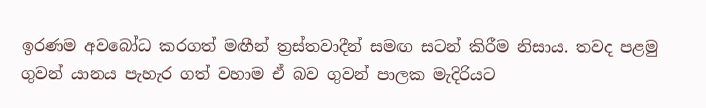ඉරණම අවබෝධ කරගත් මඟීන් ත්‍රස්තවාදීන් සමඟ සටන් කිරීම නිසාය. තවද පළමු ගුවන් යානය පැහැර ගත් වහාම ඒ බව ගුවන් පාලක මැදිරියට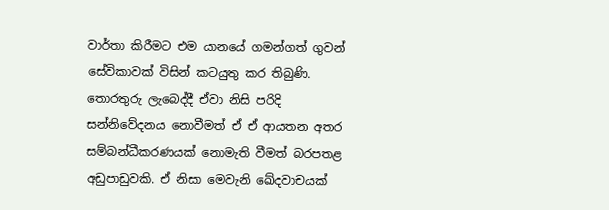වාර්තා කිරීමට එම යානයේ ගමන්ගත් ගුවන් සේවිකාවක් විසින් කටයුතු කර තිබුණි. තොරතුරු ලැබෙද්දී ඒවා නිසි පරිදි සන්නිවේදනය නොවීමත් ඒ ඒ ආයතන අතර සම්බන්ධීකරණයක් නොමැති වීමත් බරපතළ අඩුපාඩුවකි. ඒ නිසා මෙවැනි ඛේදවාචයක්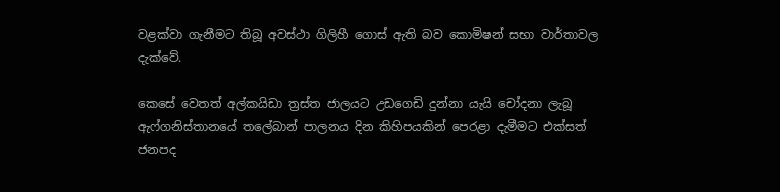වළක්වා ගැනීමට තිබූ අවස්ථා ගිලිහී ගොස් ඇති බව කොමිෂන් සභා වාර්තාවල දැක්වේ.

කෙසේ වෙතත් අල්කයිඩා ත්‍රස්ත ජාලයට උඩගෙඩි දුන්නා යැයි චෝදනා ලැබූ ඇෆ්ගනිස්තානයේ තලේබාන් පාලනය දින කිහිපයකින් පෙරළා දැමීමට එක්සත් ජනපද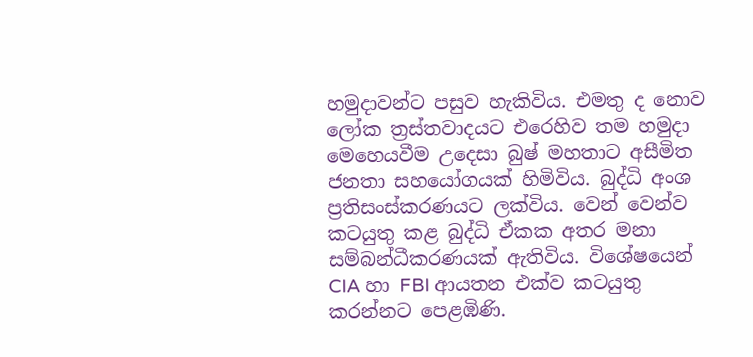හමුදාවන්ට පසුව හැකිවිය. එමතු ද නොව ලෝක ත්‍රස්තවාදයට එරෙහිව තම හමුදා මෙහෙයවීම උදෙසා බුෂ් මහතාට අසීමිත ජනතා සහයෝගයක් හිමිවිය. බුද්ධි අංශ ප්‍රතිසංස්කරණයට ලක්විය. වෙන් වෙන්ව කටයුතු කළ බුද්ධි ඒකක අතර මනා සම්බන්ධීකරණයක් ඇතිවිය. විශේෂයෙන් CIA හා FBI ආයතන එක්ව කටයුතු කරන්නට පෙළඹිණි.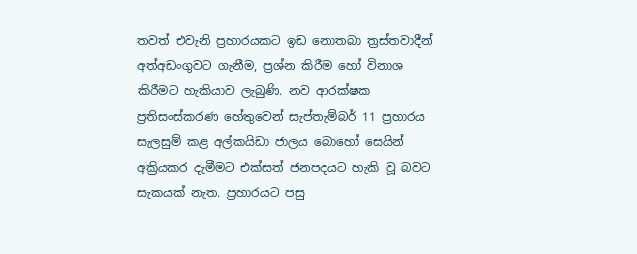තවත් එවැනි ප්‍රහාරයකට ඉඩ නොතබා ත්‍රස්තවාදීන් අත්අඩංගුවට ගැනීම, ප්‍රශ්න කිරීම හෝ විනාශ කිරීමට හැකියාව ලැබුණි. නව ආරක්ෂක ප්‍රතිසංස්කරණ හේතුවෙන් සැප්තැම්බර් 11 ප්‍රහාරය සැලසුම් කළ අල්කයිඩා ජාලය බොහෝ සෙයින් අක්‍රියකර දැමීමට එක්සත් ජනපදයට හැකි වූ බවට සැකයක් නැත. ප්‍රහාරයට පසු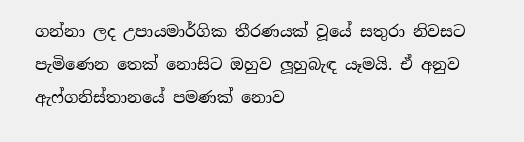ගන්නා ලද උපායමාර්ගික තීරණයක් වූයේ සතුරා නිවසට පැමිණෙන තෙක් නොසිට ඔහුව ලූහුබැඳ යෑමයි. ඒ අනුව ඇෆ්ගනිස්තානයේ පමණක් නොව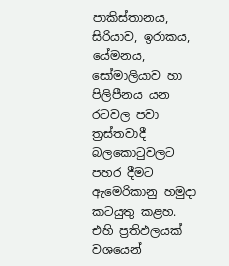පාකිස්තානය, සිරියාව, ඉරාකය, යේමනය, සෝමාලියාව හා පිලිපීනය යන රටවල පවා ත්‍රස්තවාදී බලකොටුවලට පහර දීමට ඇමෙරිකානු හමුදා කටයුතු කළහ. එහි ප්‍රතිඵලයක් වශයෙන්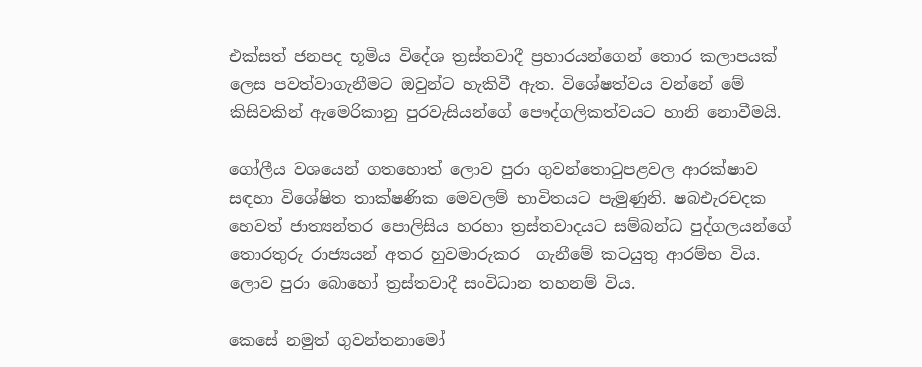එක්සත් ජනපද භූමිය විදේශ ත්‍රස්තවාදී ප්‍රහාරයන්ගෙන් තොර කලාපයක් ලෙස පවත්වාගැනීමට ඔවුන්ට හැකිවී ඇත. විශේෂත්වය වන්නේ මේ කිසිවකින් ඇමෙරිකානු පුරවැසියන්ගේ පෞද්ගලිකත්වයට හානි නොවීමයි.

ගෝලීය වශයෙන් ගතහොත් ලොව පුරා ගුවන්තොටුපළවල ආරක්ෂාව සඳහා විශේෂිත තාක්ෂණික මෙවලම් භාවිතයට පැමුණුනි. ෂබඑැරචදක හෙවත් ජාත්‍යන්තර පොලිසිය හරහා ත්‍රස්තවාදයට සම්බන්ධ පුද්ගලයන්ගේ තොරතුරු රාජ්‍යයන් අතර හුවමාරුකර  ගැනීමේ කටයුතු ආරම්භ විය. ලොව පුරා බොහෝ ත්‍රස්තවාදී සංවිධාන තහනම් විය.

කෙසේ නමුත් ගුවන්තනාමෝ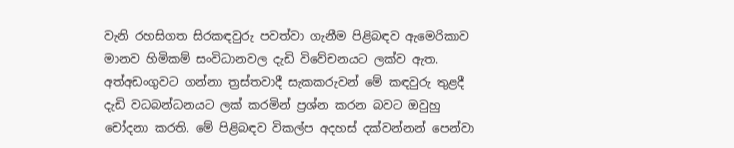වැනි රහසිගත සිරකඳවුරු පවත්වා ගැනීම පිළිබඳව ඇමෙරිකාව මානව හිමිකම් සංවිධානවල දැඩි විවේචනයට ලක්ව ඇත. අත්අඩංගුවට ගන්නා ත්‍රස්තවාදී සැකකරුවන් මේ කඳවුරු තුළදී දැඩි වධබන්ධනයට ලක් කරමින් ප්‍රශ්න කරන බවට ඔවුහු චෝදනා කරති. මේ පිළිබඳව විකල්ප අදහස් දක්වන්නන් පෙන්වා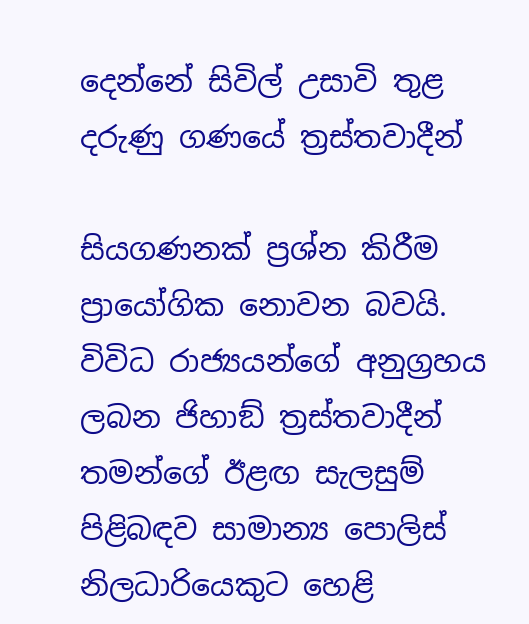දෙන්නේ සිවිල් උසාවි තුළ දරුණු ගණයේ ත්‍රස්තවාදීන්

සියගණනක් ප්‍රශ්න කිරීම ප්‍රායෝගික නොවන බවයි. විවිධ රාජ්‍යයන්ගේ අනුග්‍රහය ලබන ජිහාඞ් ත්‍රස්තවාදීන් තමන්ගේ ඊළඟ සැලසුම් පිළිබඳව සාමාන්‍ය පොලිස් නිලධාරියෙකුට හෙළි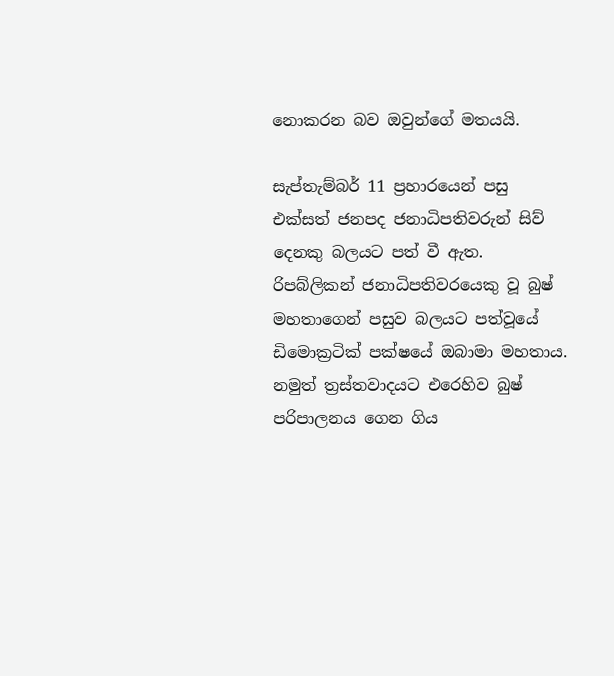නොකරන බව ඔවුන්ගේ මතයයි.

සැප්තැම්බර් 11 ප්‍රහාරයෙන් පසු එක්සත් ජනපද ජනාධිපතිවරුන් සිව් දෙනකු බලයට පත් වී ඇත. රිපබ්ලිකන් ජනාධිපතිවරයෙකු වූ බුෂ් මහතාගෙන් පසුව බලයට පත්වූයේ ඩිමොක්‍රටික් පක්ෂයේ ඔබාමා මහතාය. නමුත් ත්‍රස්තවාදයට එරෙහිව බුෂ් පරිපාලනය ගෙන ගිය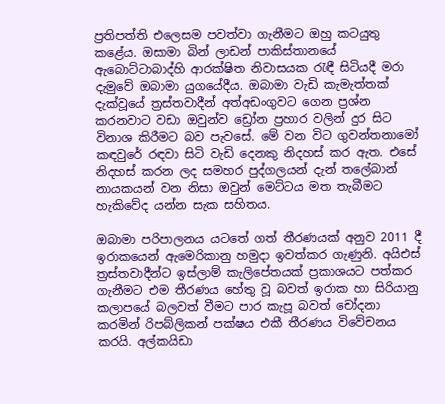ප්‍රතිපත්ති එලෙසම පවත්වා ගැනීමට ඔහු කටයුතු කළේය. ඔසාමා බින් ලාඩන් පාකිස්තානයේ ඇබොට්ටාබාද්හි ආරක්ෂිත නිවාසයක රැඳී සිටියදී මරා දැමුවේ ඔබාමා යුගයේදීය. ඔබාමා වැඩි කැමැත්තක් දැක්වූයේ ත්‍රස්තවාදීන් අත්අඩංගුවට ගෙන ප්‍රශ්න කරනවාට වඩා ඔවුන්ව ඩ්‍රෝන ප්‍රහාර වලින් දුර සිට විනාශ කිරීමට බව පැවසේ. මේ වන විට ගුවන්තනාමෝ කඳවුරේ රඳවා සිටි වැඩි දෙනකු නිදහස් කර ඇත. එසේ නිදහස් කරන ලද සමහර පුද්ගලයන් දැන් තලේබාන් නායකයන් වන නිසා ඔවුන් මෙට්ටය මත තැබීමට හැකිවේද යන්න සැක සහිතය.

ඔබාමා පරිපාලනය යටතේ ගත් තීරණයක් අනුව 2011 දී ඉරාකයෙන් ඇමෙරිකානු හමුදා ඉවත්කර ගැණුනි. අයිඑස් ත්‍රස්තවාදීන්ට ඉස්ලාම් කැලිපේතයක් ප්‍රකාශයට පත්කර ගැනීමට එම තීරණය හේතු වූ බවත් ඉරාක හා සිරියානු කලාපයේ බලවත් වීමට පාර කැපූ බවත් චෝදනා කරමින් රිපබ්ලිකන් පක්ෂය එකී තීරණය විවේචනය කරයි. අල්කයිඩා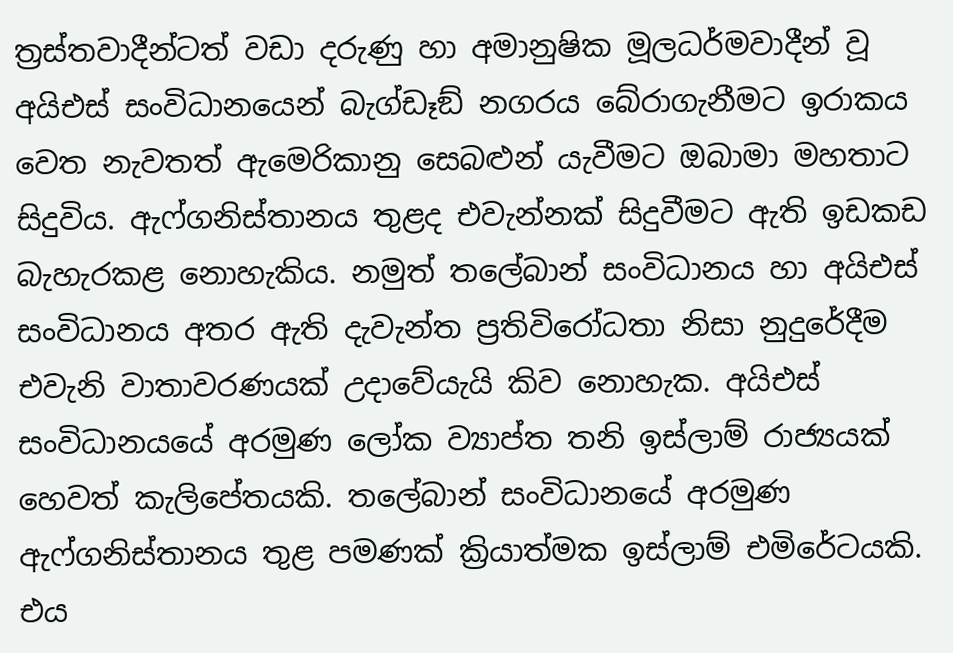ත්‍රස්තවාදීන්ටත් වඩා දරුණු හා අමානුෂික මූලධර්මවාදීන් වූ අයිඑස් සංවිධානයෙන් බැග්ඩෑඞ් නගරය බේරාගැනීමට ඉරාකය වෙත නැවතත් ඇමෙරිකානු සෙබළුන් යැවීමට ඔබාමා මහතාට සිදුවිය. ඇෆ්ගනිස්තානය තුළද එවැන්නක් සිදුවීමට ඇති ඉඩකඩ බැහැරකළ නොහැකිය. නමුත් තලේබාන් සංවිධානය හා අයිඑස් සංවිධානය අතර ඇති දැවැන්ත ප්‍රතිවිරෝධතා නිසා නුදුරේදීම එවැනි වාතාවරණයක් උදාවේයැයි කිව නොහැක. අයිඑස් සංවිධානයයේ අරමුණ ලෝක ව්‍යාප්ත තනි ඉස්ලාම් රාජ්‍යයක් හෙවත් කැලිපේතයකි. තලේබාන් සංවිධානයේ අරමුණ ඇෆ්ගනිස්තානය තුළ පමණක් ක්‍රියාත්මක ඉස්ලාම් එමිරේටයකි. එය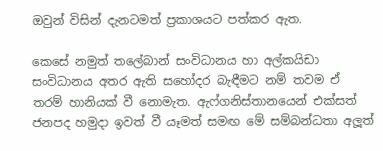ඔවුන් විසින් දැනටමත් ප්‍රකාශයට පත්කර ඇත.

කෙසේ නමුත් තලේබාන් සංවිධානය හා අල්කයිඩා සංවිධානය අතර ඇති සහෝදර බැඳීමට නම් තවම ඒ තරම් හානියක් වී නොමැත. ඇෆ්ගනිස්තානයෙන් එක්සත් ජනපද හමුදා ඉවත් වී යෑමත් සමඟ මේ සම්බන්ධතා අලූත්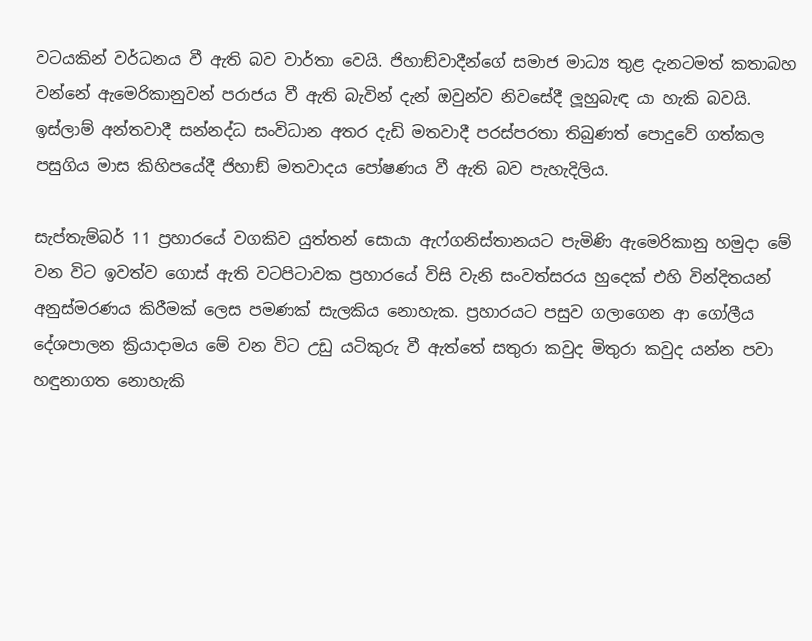වටයකින් වර්ධනය වී ඇති බව වාර්තා වෙයි. ජිහාඞ්වාදීන්ගේ සමාජ මාධ්‍ය තුළ දැනටමත් කතාබහ වන්නේ ඇමෙරිකානුවන් පරාජය වී ඇති බැවින් දැන් ඔවුන්ව නිවසේදී ලූහුබැඳ යා හැකි බවයි. ඉස්ලාම් අන්තවාදී සන්නද්ධ සංවිධාන අතර දැඩි මතවාදී පරස්පරතා තිබුණත් පොදුවේ ගත්කල පසුගිය මාස කිහිපයේදී ජිහාඞ් මතවාදය පෝෂණය වී ඇති බව පැහැදිලිය.

සැප්තැම්බර් 11 ප්‍රහාරයේ වගකිව යුත්තන් සොයා ඇෆ්ගනිස්තානයට පැමිණි ඇමෙරිකානු හමුදා මේ වන විට ඉවත්ව ගොස් ඇති වටපිටාවක ප්‍රහාරයේ විසි වැනි සංවත්සරය හුදෙක් එහි වින්දිතයන් අනුස්මරණය කිරීමක් ලෙස පමණක් සැලකිය නොහැක. ප්‍රහාරයට පසුව ගලාගෙන ආ ගෝලීය දේශපාලන ක්‍රියාදාමය මේ වන විට උඩු යටිකුරු වී ඇත්තේ සතුරා කවුද මිතුරා කවුද යන්න පවා හඳුනාගත නොහැකි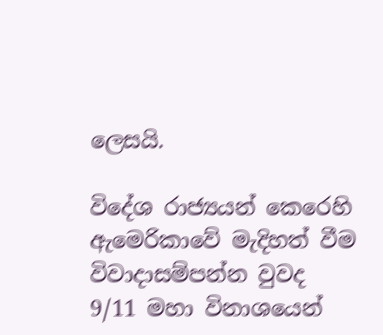ලෙසයි.

විදේශ රාජ්‍යයන් කෙරෙහි ඇමෙරිකාවේ මැදිහත් වීම විවාදාසම්පන්න වුවද 9/11 මහා විනාශයෙන්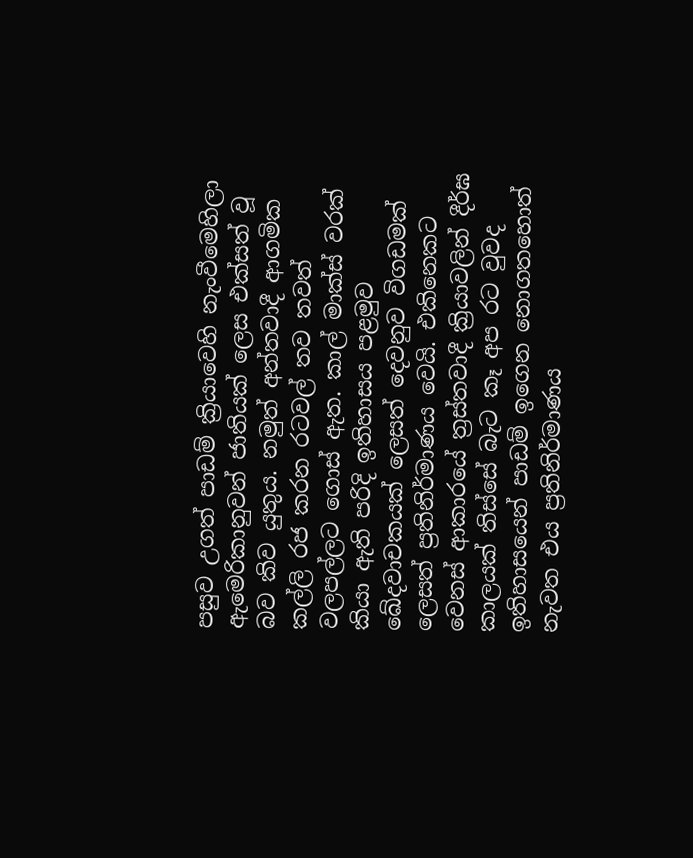පසුව උගත් පාඩම් ක්‍රියාවෙහි නැංවීමෙහිලා ඇමෙරිකානුවන් ජාතියක් ලෙස එක්සත් වූ බව කිව යුතුය. නමුත් අන්තවාදී ආගමික කල්ලි රජ කරන රටවල් තව තවත් වලපල්ලට ගොස් ඇත. කාල් මාක්ස් වරක් කියා ඇති පරිදි ඉතිහාසය පළමුව ඛේදවාචකයක් ලෙසත් දෙවනුව විගඩමක් ලෙසත් ප්‍රතිනිර්මාණය වෙයි. එකිනෙකට වෙනස් ආකාරයේ ත්‍රස්තවාදී ක්‍රියාවලින් දීර්ඝ කාලයක් තිස්සේ බැට කෑ අප රට වුවද ඉතිහාසයෙන් පාඩම් ඉගෙන නොගතහොත් නැවත එය ප්‍රතිනිර්මාණය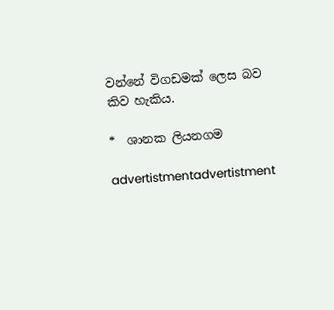වන්නේ විගඩමක් ලෙස බව කිව හැකිය.

*  ශානක ලියනගම

advertistmentadvertistment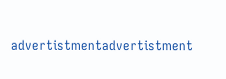advertistmentadvertistment